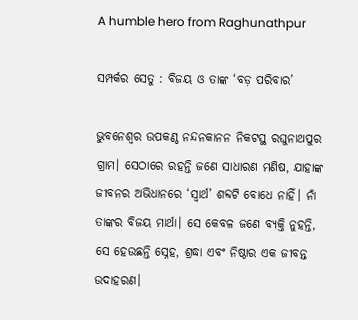A humble hero from Raghunathpur

ସମ୍ପର୍କର ସେତୁ : ବିଜୟ ଓ ତାଙ୍କ ‘ବଡ଼ ପରିବାର’

ଭୁବନେଶ୍ୱର ଉପକଣ୍ଠ ନନ୍ଦନକାନନ ନିକଟସ୍ଥ ରଘୁନାଥପୁର ଗ୍ରାମ। ସେଠାରେ ରହନ୍ତି ଜଣେ ସାଧାରଣ ମଣିଷ, ଯାହାଙ୍କ ଜୀବନର ଅଭିଧାନରେ ‘ସ୍ୱାର୍ଥ’ ଶବ୍ଦଟି ବୋଧେ ନାହିଁ। ନାଁ ତାଙ୍କର ବିଜୟ ମାର୍ଥା। ସେ କେବଳ ଜଣେ ବ୍ୟକ୍ତି ନୁହନ୍ତି, ସେ ହେଉଛନ୍ତି ସ୍ନେହ, ଶ୍ରଦ୍ଧା ଏବଂ ନିଷ୍ଠାର ଏକ ଜୀବନ୍ତ ଉଦାହରଣ।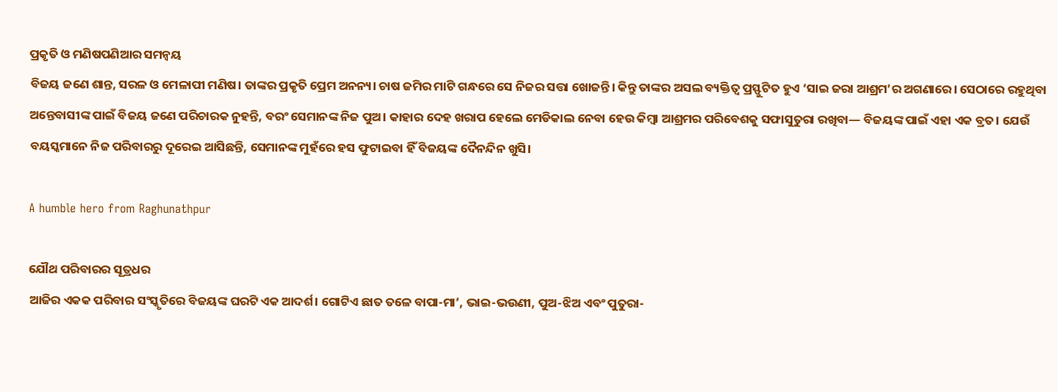ପ୍ରକୃତି ଓ ମଣିଷପଣିଆର ସମନ୍ୱୟ
ବିଜୟ ଜଣେ ଶାନ୍ତ, ସରଳ ଓ ମେଳାପୀ ମଣିଷ। ତାଙ୍କର ପ୍ରକୃତି ପ୍ରେମ ଅନନ୍ୟ। ଚାଷ ଜମିର ମାଟି ଗନ୍ଧରେ ସେ ନିଜର ସତ୍ତା ଖୋଜନ୍ତି। କିନ୍ତୁ ତାଙ୍କର ଅସଲ ବ୍ୟକ୍ତିତ୍ୱ ପ୍ରସ୍ଫୁଟିତ ହୁଏ ‘ସାଇ ଜରା ଆଶ୍ରମ’ର ଅଗଣାରେ। ସେଠାରେ ରହୁଥିବା ଅନ୍ତେବାସୀଙ୍କ ପାଇଁ ବିଜୟ ଜଣେ ପରିଚାରକ ନୁହନ୍ତି, ବରଂ ସେମାନଙ୍କ ନିଜ ପୁଅ। କାହାର ଦେହ ଖରାପ ହେଲେ ମେଡିକାଲ ନେବା ହେଉ କିମ୍ବା ଆଶ୍ରମର ପରିବେଶକୁ ସଫାସୁତୁରା ରଖିବା— ବିଜୟଙ୍କ ପାଇଁ ଏହା ଏକ ବ୍ରତ। ଯେଉଁ ବୟସ୍କମାନେ ନିଜ ପରିବାରରୁ ଦୂରେଇ ଆସିଛନ୍ତି, ସେମାନଙ୍କ ମୁହଁରେ ହସ ଫୁଟାଇବା ହିଁ ବିଜୟଙ୍କ ଦୈନନ୍ଦିନ ଖୁସି।

A humble hero from Raghunathpur

ଯୌଥ ପରିବାରର ସୂତ୍ରଧର
ଆଜିର ଏକକ ପରିବାର ସଂସ୍କୃତିରେ ବିଜୟଙ୍କ ଘରଟି ଏକ ଆଦର୍ଶ। ଗୋଟିଏ ଛାତ ତଳେ ବାପା-ମା’, ଭାଇ-ଭଉଣୀ, ପୁଅ-ଝିଅ ଏବଂ ପୁତୁରା-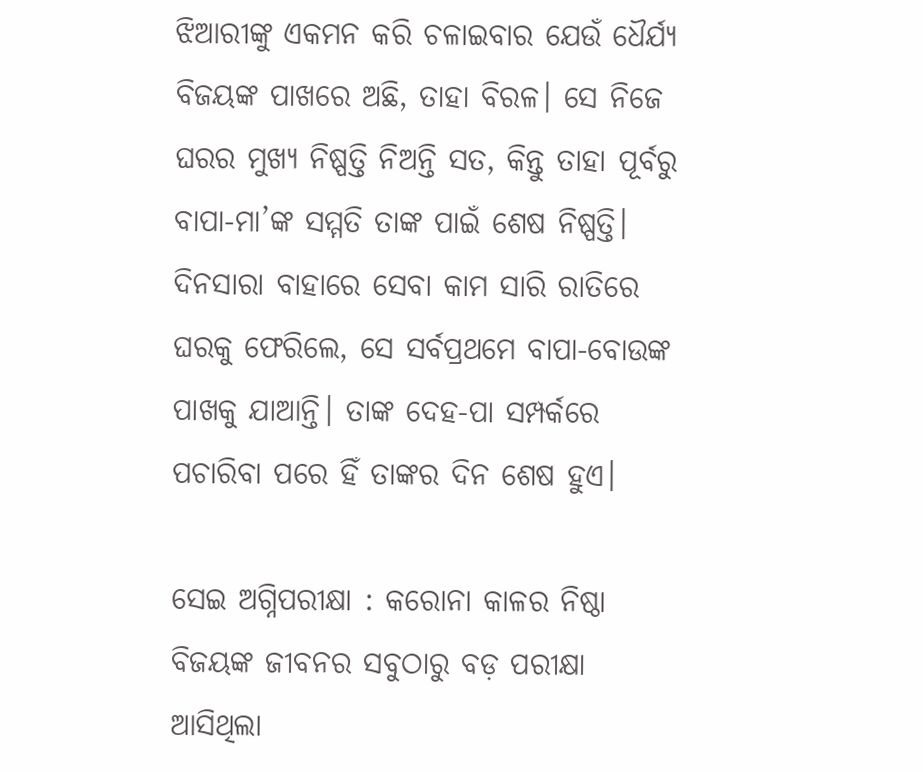ଝିଆରୀଙ୍କୁ ଏକମନ କରି ଚଳାଇବାର ଯେଉଁ ଧୈର୍ଯ୍ୟ ବିଜୟଙ୍କ ପାଖରେ ଅଛି, ତାହା ବିରଳ। ସେ ନିଜେ ଘରର ମୁଖ୍ୟ ନିଷ୍ପତ୍ତି ନିଅନ୍ତି ସତ, କିନ୍ତୁ ତାହା ପୂର୍ବରୁ ବାପା-ମା’ଙ୍କ ସମ୍ମତି ତାଙ୍କ ପାଇଁ ଶେଷ ନିଷ୍ପତ୍ତି। ଦିନସାରା ବାହାରେ ସେବା କାମ ସାରି ରାତିରେ ଘରକୁ ଫେରିଲେ, ସେ ସର୍ବପ୍ରଥମେ ବାପା-ବୋଉଙ୍କ ପାଖକୁ ଯାଆନ୍ତି। ତାଙ୍କ ଦେହ-ପା ସମ୍ପର୍କରେ ପଚାରିବା ପରେ ହିଁ ତାଙ୍କର ଦିନ ଶେଷ ହୁଏ।

ସେଇ ଅଗ୍ନିପରୀକ୍ଷା : କରୋନା କାଳର ନିଷ୍ଠା
ବିଜୟଙ୍କ ଜୀବନର ସବୁଠାରୁ ବଡ଼ ପରୀକ୍ଷା ଆସିଥିଲା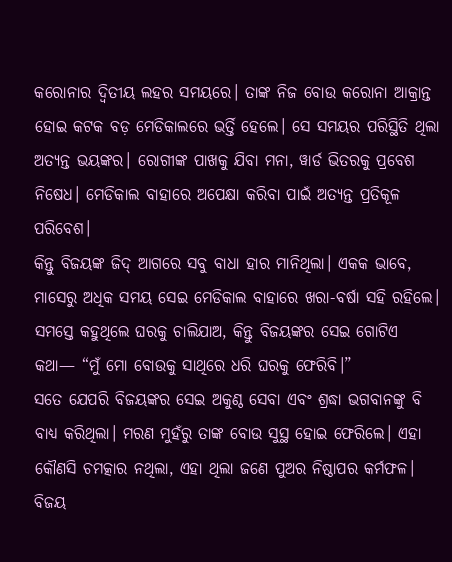କରୋନାର ଦ୍ୱିତୀୟ ଲହର ସମୟରେ। ତାଙ୍କ ନିଜ ବୋଉ କରୋନା ଆକ୍ରାନ୍ତ ହୋଇ କଟକ ବଡ଼ ମେଡିକାଲରେ ଭର୍ତ୍ତି ହେଲେ। ସେ ସମୟର ପରିସ୍ଥିତି ଥିଲା ଅତ୍ୟନ୍ତ ଭୟଙ୍କର। ରୋଗୀଙ୍କ ପାଖକୁ ଯିବା ମନା, ୱାର୍ଡ ଭିତରକୁ ପ୍ରବେଶ ନିଷେଧ। ମେଡିକାଲ ବାହାରେ ଅପେକ୍ଷା କରିବା ପାଇଁ ଅତ୍ୟନ୍ତ ପ୍ରତିକୂଳ ପରିବେଶ।
କିନ୍ତୁ ବିଜୟଙ୍କ ଜିଦ୍ ଆଗରେ ସବୁ ବାଧା ହାର ମାନିଥିଲା। ଏକକ ଭାବେ, ମାସେରୁ ଅଧିକ ସମୟ ସେଇ ମେଡିକାଲ ବାହାରେ ଖରା-ବର୍ଷା ସହି ରହିଲେ। ସମସ୍ତେ କହୁଥିଲେ ଘରକୁ ଚାଲିଯାଅ, କିନ୍ତୁ ବିଜୟଙ୍କର ସେଇ ଗୋଟିଏ କଥା— “ମୁଁ ମୋ ବୋଉକୁ ସାଥିରେ ଧରି ଘରକୁ ଫେରିବି।”
ସତେ ଯେପରି ବିଜୟଙ୍କର ସେଇ ଅକୁଣ୍ଠ ସେବା ଏବଂ ଶ୍ରଦ୍ଧା ଭଗବାନଙ୍କୁ ବି ବାଧ୍ୟ କରିଥିଲା। ମରଣ ମୁହଁରୁ ତାଙ୍କ ବୋଉ ସୁସ୍ଥ ହୋଇ ଫେରିଲେ। ଏହା କୌଣସି ଚମତ୍କାର ନଥିଲା, ଏହା ଥିଲା ଜଣେ ପୁଅର ନିଷ୍ଠାପର କର୍ମଫଳ।
ବିଜୟ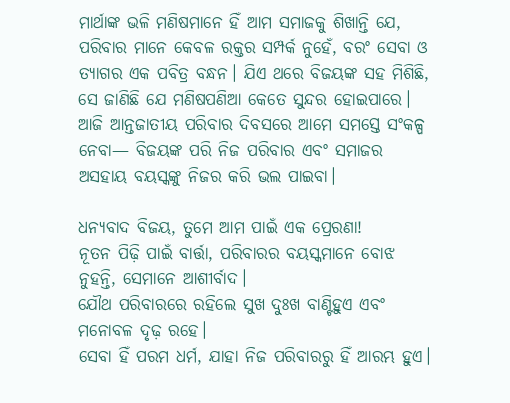ମାର୍ଥାଙ୍କ ଭଳି ମଣିଷମାନେ ହିଁ ଆମ ସମାଜକୁ ଶିଖାନ୍ତି ଯେ, ପରିବାର ମାନେ କେବଳ ରକ୍ତର ସମ୍ପର୍କ ନୁହେଁ, ବରଂ ସେବା ଓ ତ୍ୟାଗର ଏକ ପବିତ୍ର ବନ୍ଧନ। ଯିଏ ଥରେ ବିଜୟଙ୍କ ସହ ମିଶିଛି, ସେ ଜାଣିଛି ଯେ ମଣିଷପଣିଆ କେତେ ସୁନ୍ଦର ହୋଇପାରେ।
ଆଜି ଆନ୍ତଜାତୀୟ ପରିବାର ଦିବସରେ ଆମେ ସମସ୍ତେ ସଂକଳ୍ପ ନେବା— ବିଜୟଙ୍କ ପରି ନିଜ ପରିବାର ଏବଂ ସମାଜର ଅସହାୟ ବୟସ୍କଙ୍କୁ ନିଜର କରି ଭଲ ପାଇବା।

ଧନ୍ୟବାଦ ବିଜୟ, ତୁମେ ଆମ ପାଇଁ ଏକ ପ୍ରେରଣା!
ନୂତନ ପିଢ଼ି ପାଇଁ ବାର୍ତ୍ତା, ପରିବାରର ବୟସ୍କମାନେ ବୋଝ ନୁହନ୍ତି, ସେମାନେ ଆଶୀର୍ବାଦ।
ଯୌଥ ପରିବାରରେ ରହିଲେ ସୁଖ ଦୁଃଖ ବାଣ୍ଟିହୁଏ ଏବଂ ମନୋବଳ ଦୃଢ଼ ରହେ।
ସେବା ହିଁ ପରମ ଧର୍ମ, ଯାହା ନିଜ ପରିବାରରୁ ହିଁ ଆରମ୍ଭ ହୁଏ।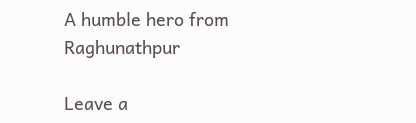A humble hero from Raghunathpur

Leave a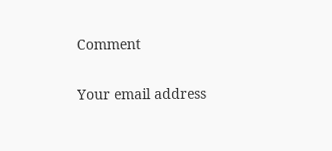Comment

Your email address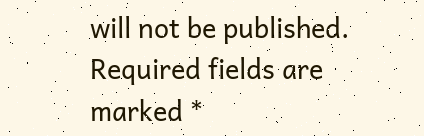will not be published. Required fields are marked *